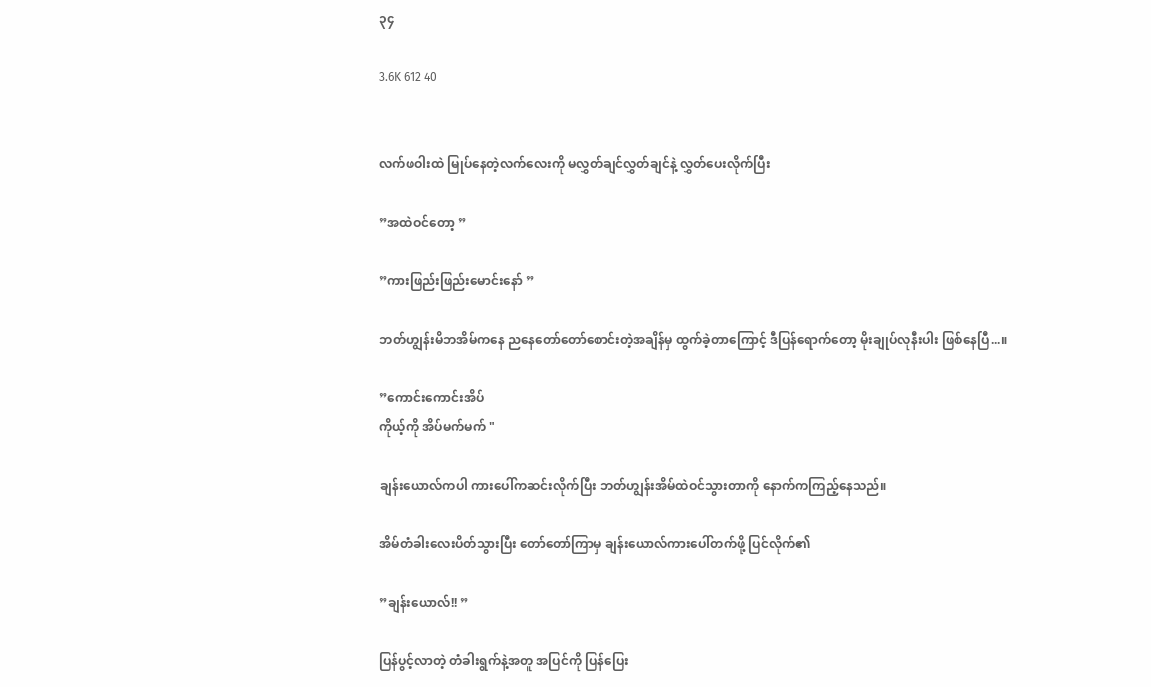၃၄

3.6K 612 40


လက်ဖဝါးထဲ မြုပ်နေတဲ့လက်လေးကို မလွှတ်ချင်လွှတ်ချင်နဲ့ လွှတ်ပေးလိုက်ပြီး

”အထဲဝင်တော့ ”

”ကားဖြည်းဖြည်းမောင်းနော် ”

ဘတ်ဟျွန်းမိဘအိမ်ကနေ ညနေတော်တော်စောင်းတဲ့အချိန်မှ ထွက်ခဲ့တာကြောင့် ဒီပြန်ရောက်တော့ မိုးချုပ်လုနီးပါး ဖြစ်နေပြီ...။

”ကောင်းကောင်းအိပ်
ကိုယ့်ကို အိပ်မက်မက် "

ချန်းယောလ်ကပါ ကားပေါ်ကဆင်းလိုက်ပြီး ဘတ်ဟျွန်းအိမ်ထဲဝင်သွားတာကို နောက်ကကြည့်နေသည်။

အိမ်တံခါးလေးပိတ်သွားပြီး တော်တော်ကြာမှ ချန်းယောလ်ကားပေါ်တက်ဖို့ ပြင်လိုက်၏

”ချန်းယောလ်!! ”

ပြန်ပွင့်လာတဲ့ တံခါးရွက်နဲ့အတူ အပြင်ကို ပြန်ပြေး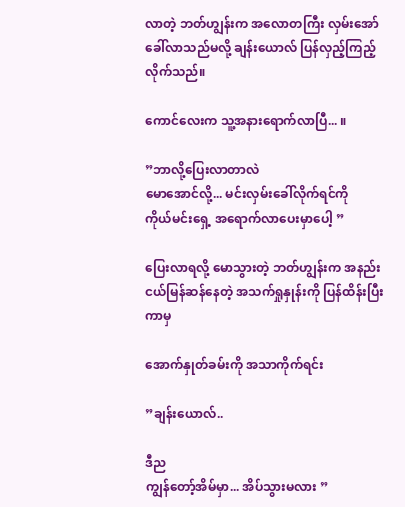လာတဲ့ ဘတ်ဟျွန်းက အလောတကြီး လှမ်းအော်ခေါ်လာသည်မလို့ ချန်းယောလ် ပြန်လှည့်ကြည့်လိုက်သည်။

ကောင်လေးက သူ့အနားရောက်လာပြီ... ။

”ဘာလို့ပြေးလာတာလဲ
မောအောင်လို့... မင်းလှမ်းခေါ်လိုက်ရင်ကို
ကိုယ်မင်းရှေ့ အရောက်လာပေးမှာပေါ့ ”

ပြေးလာရလို့ မောသွားတဲ့ ဘတ်ဟျွန်းက အနည်းငယ်မြန်ဆန်နေတဲ့ အသက်ရှုနှုန်းကို ပြန်ထိန်းပြီးကာမှ

အောက်နှုတ်ခမ်းကို အသာကိုက်ရင်း

”ချန်းယောလ်..

ဒီည
ကျွန်တော့်အိမ်မှာ... အိပ်သွားမလား ”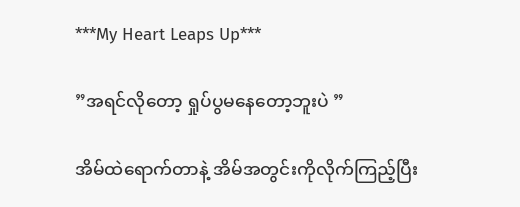***My Heart Leaps Up***

”အရင်လိုတော့ ရှုပ်ပွမနေတော့ဘူးပဲ ”

အိမ်ထဲရောက်တာနဲ့ အိမ်အတွင်းကိုလိုက်ကြည့်ပြီး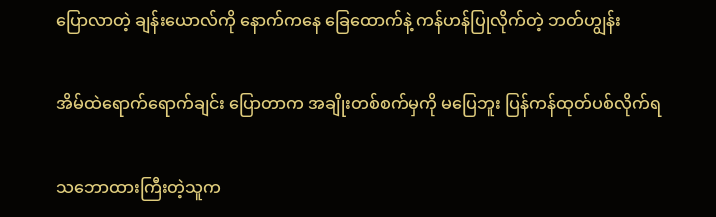ပြောလာတဲ့ ချန်းယောလ်ကို နောက်ကနေ ခြေထောက်နဲ့ ကန်ဟန်ပြုလိုက်တဲ့ ဘတ်ဟျွန်း

အိမ်ထဲရောက်ရောက်ချင်း ပြောတာက အချိုးတစ်စက်မှကို မပြေဘူး ပြန်ကန်ထုတ်ပစ်လိုက်ရ

သဘောထားကြီးတဲ့သူက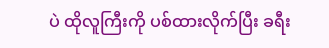ပဲ ထိုလူကြီးကို ပစ်ထားလိုက်ပြီး ခရီး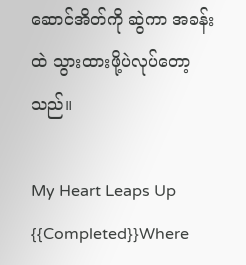ဆောင်အိတ်ကို ဆွဲကာ အခန်းထဲ သွားထားဖို့ပဲလုပ်တော့သည်။

My Heart Leaps Up {{Completed}}Where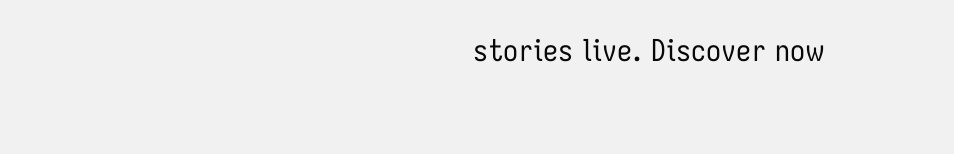stories live. Discover now